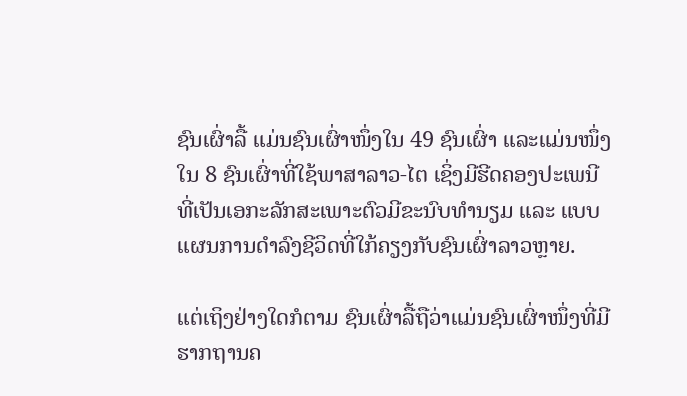ຊົນເຜົ່າລື້ ແມ່ນຊົນເຜົ່າໜຶ່ງໃນ 49 ຊົນເຜົ່າ ແລະແມ່ນໜຶ່ງໃນ 8 ຊົນເຜົ່າທີ່ໃຊ້ພາສາລາວ-ໄຕ ເຊິ່ງມີຮີດຄອງປະເພນີ ທີ່ເປັນເອກະລັກສະເພາະຕົວມີຂະນົບທໍານຽມ ແລະ ແບບແຜນການດໍາລົງຊີວິດທີ່ໃກ້ຄຽງກັບຊົນເຜົ່າລາວຫຼາຍ.

ແຕ່ເຖິງຢ່າງໃດກໍຕາມ ຊົນເຜົ່າລື້ຖືວ່າແມ່ນຊົນເຜົ່າໜຶ່ງທີ່ມີຮາກຖານຄ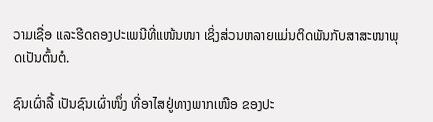ວາມເຊື່ອ ແລະຮີດຄອງປະເພນີທີ່ແໜ້ນໜາ ເຊິ່ງສ່ວນຫລາຍແມ່ນຕິດພັນກັບສາສະໜາພຸດເປັນຕົ້ນຕໍ.

ຊົນເຜົ່າລື້ ເປັນຊົນເຜົ່າໜຶ່ງ ທີ່ອາໄສຢູ່ທາງພາກເໜືອ ຂອງປະ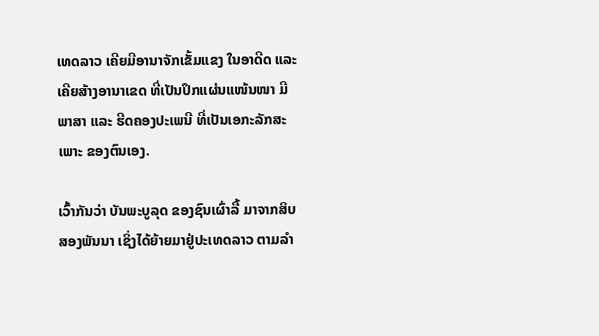ເທດລາວ ເຄີຍມີອານາຈັກເຂັ້ມແຂງ ໃນອາດີດ ແລະ ເຄີຍສ້າງອານາເຂດ ທີ່ເປັນປຶກແຜ່ນແໜ້ນໜາ ມີພາສາ ແລະ ຮີດຄອງປະເພນີ ທີ່ເປັນເອກະລັກສະເພາະ ຂອງຕົນເອງ.

ເວົ້າກັນວ່າ ບັນພະບູລຸດ ຂອງຊົນເຜົ່າລື້ ມາຈາກສິບສອງພັນນາ ເຊິ່ງໄດ້ຍ້າຍມາຢູ່ປະເທດລາວ ຕາມລຳ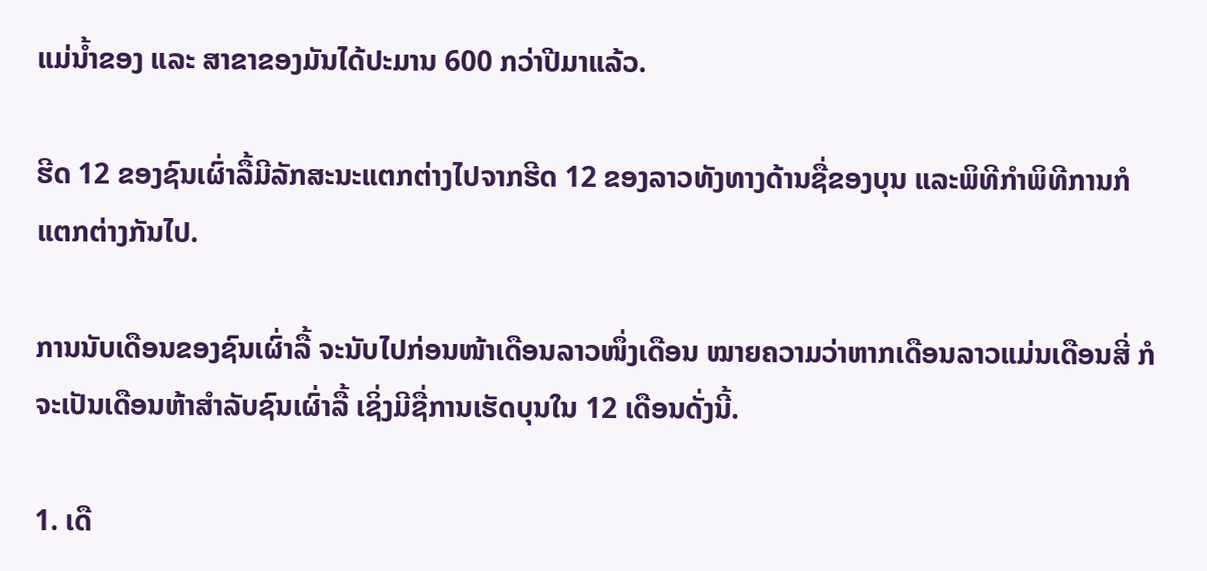ແມ່ນ້ຳຂອງ ແລະ ສາຂາຂອງມັນໄດ້ປະມານ 600 ກວ່າປີມາແລ້ວ.

ຮີດ 12 ຂອງຊົນເຜົ່າລື້ມີລັກສະນະແຕກຕ່າງໄປຈາກຮີດ 12 ຂອງລາວທັງທາງດ້ານຊື່ຂອງບຸນ ແລະພິທີກໍາພິທີການກໍແຕກຕ່າງກັນໄປ.

ການນັບເດືອນຂອງຊົນເຜົ່າລື້ ຈະນັບໄປກ່ອນໜ້າເດືອນລາວໜຶ່ງເດືອນ ໝາຍຄວາມວ່າຫາກເດືອນລາວແມ່ນເດືອນສີ່ ກໍຈະເປັນເດືອນຫ້າສໍາລັບຊົນເຜົ່າລື້ ເຊິ່ງມີຊື່ການເຮັດບຸນໃນ 12 ເດືອນດັ່ງນີ້.

1. ເດື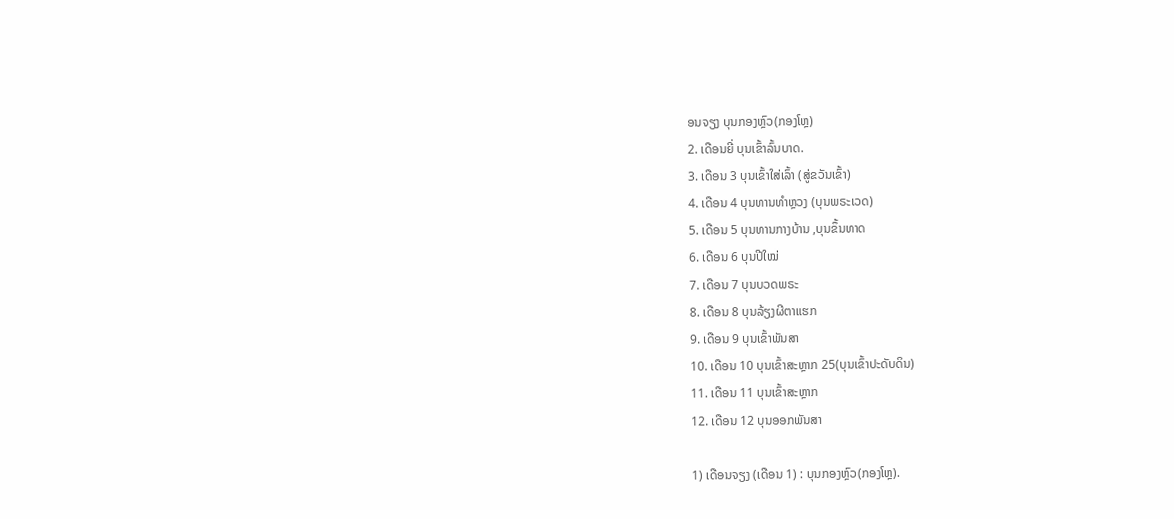ອນຈຽງ ບຸນກອງຫຼົວ(ກອງໂຫຼ)
2. ເດືອນຍີ່ ບຸນເຂົ້າລົ້ນບາດ.
3. ເດືອນ 3 ບຸນເຂົ້າໃສ່ເລົ້າ (ສູ່ຂວັນເຂົ້າ)
4. ເດືອນ 4 ບຸນທານທຳຫຼວງ (ບຸນພຣະເວດ)
5. ເດືອນ 5 ບຸນທານກາງບ້ານ ,ບຸນຂຶ້ນທາດ
6. ເດືອນ 6 ບຸນປີໃໝ່
7. ເດືອນ 7 ບຸນບວດພຣະ
8. ເດືອນ 8 ບຸນລ້ຽງຜີຕາແຮກ
9. ເດືອນ 9 ບຸນເຂົ້າພັນສາ
10. ເດືອນ 10 ບຸນເຂົ້າສະຫຼາກ 25(ບຸນເຂົ້າປະດັບດິນ)
11. ເດືອນ 11 ບຸນເຂົ້າສະຫຼາກ
12. ເດືອນ 12 ບຸນອອກພັນສາ

1) ເດືອນຈຽງ (ເດືອນ 1) : ບຸນກອງຫຼົວ(ກອງໂຫຼ).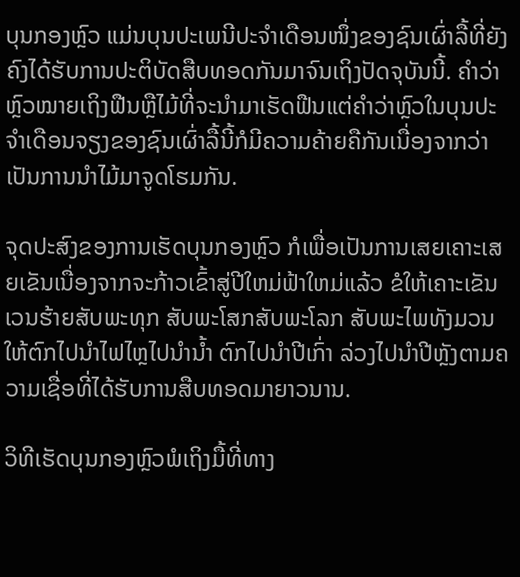ບຸນກອງຫຼົວ ແມ່ນບຸນປະເພນີປະຈໍາເດືອນໜຶ່ງຂອງຊົນເຜົ່າລື້ທີ່ຍັງຄົງໄດ້ຮັບການປະຕິບັດສືບທອດກັນມາຈົນເຖິງປັດຈຸບັນນີ້. ຄໍາວ່າຫຼົວໝາຍເຖິງຟືນຫຼືໄມ້ທີ່ຈະນໍາມາເຮັດຟືນແຕ່ຄໍາວ່າຫຼົວໃນບຸນປະຈໍາເດືອນຈຽງຂອງຊົນເຜົ່າລື້ນີ້ກໍມີຄວາມຄ້າຍຄືກັນເນື່ອງຈາກວ່າເປັນການນໍາໄມ້ມາຈູດໂຮມກັນ.

ຈຸດປະສົງຂອງການເຮັດບຸນກອງຫຼົວ ກໍເພື່ອເປັນການເສຍເຄາະເສຍເຂັນເນື່ອງຈາກຈະກ້າວເຂົ້າສູ່ປີໃຫມ່ຟ້າໃຫມ່ແລ້ວ ຂໍໃຫ້ເຄາະເຂັນເວນຮ້າຍສັບພະທຸກ ສັບພະໂສກສັບພະໂລກ ສັບພະໄພທັງມວນໃຫ້ຕົກໄປນໍາໄຟໄຫຼໄປນໍານໍ້າ ຕົກໄປນຳປີເກົ່າ ລ່ວງໄປນຳປີຫຼັງຕາມຄວາມເຊື່ອທີ່ໄດ້ຮັບການສືບທອດມາຍາວນານ.

ວິທີເຮັດບຸນກອງຫຼົວພໍເຖິງມື້ທີ່ທາງ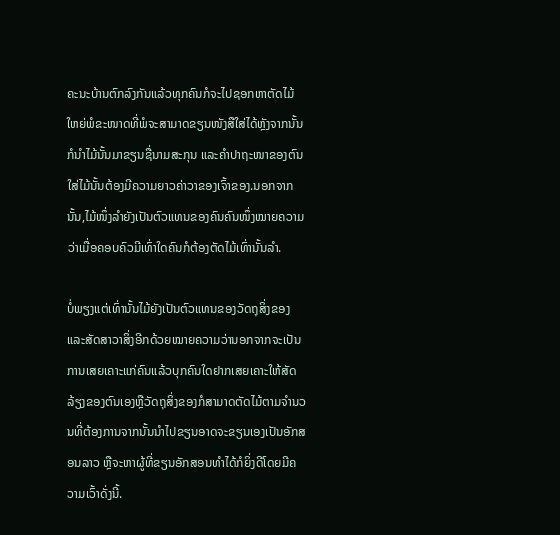ຄະນະບ້ານຕົກລົງກັນແລ້ວທຸກຄົນກໍຈະໄປຊອກຫາຕັດໄມ້ໃຫຍ່ພໍຂະໜາດທີ່ພໍຈະສາມາດຂຽນໜັງສືໃສ່ໄດ້ຫຼັງຈາກນັ້ນກໍນໍາໄມ້ນັ້ນມາຂຽນຊື່ນາມສະກຸນ ແລະຄໍາປາຖະໜາຂອງຕົນໃສ່ໄມ້ນັ້ນຕ້ອງມີຄວາມຍາວຄ່າວາຂອງເຈົ້າຂອງ.ນອກຈາກນັ້ນ,ໄມ້ໜຶ່ງລໍາຍັງເປັນຕົວແທນຂອງຄົນຄົນໜຶ່ງໝາຍຄວາມວ່າເມື່ອຄອບຄົວມີເທົ່າໃດຄົນກໍຕ້ອງຕັດໄມ້ເທົ່ານັ້ນລໍາ.

ບໍ່ພຽງແຕ່ເທົ່ານັ້ນໄມ້ຍັງເປັນຕົວແທນຂອງວັດຖຸສິ່ງຂອງແລະສັດສາວາສິ່ງອີກດ້ວຍໝາຍຄວາມວ່ານອກຈາກຈະເປັນການເສຍເຄາະແກ່ຄົນແລ້ວບຸກຄົນໃດຢາກເສຍເຄາະໃຫ້ສັດລ້ຽງຂອງຕົນເອງຫຼືວັດຖຸສິ່ງຂອງກໍສາມາດຕັດໄມ້ຕາມຈໍານວນທີ່ຕ້ອງການຈາກນັ້ນນໍາໄປຂຽນອາດຈະຂຽນເອງເປັນອັກສອນລາວ ຫຼືຈະຫາຜູ້ທີ່ຂຽນອັກສອນທໍາໄດ້ກໍຍິ່ງດີໂດຍມີຄວາມເວົ້າດັ່ງນີ້.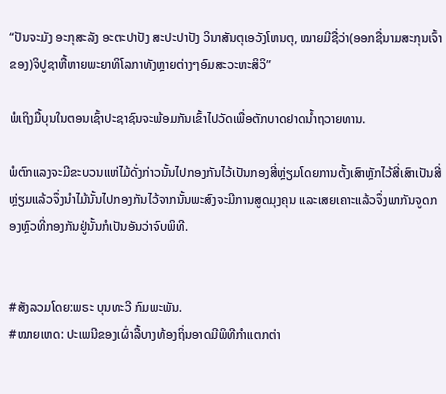“ປັນຈະມັງ ອະກຸສະລັງ ອະຕະປາປັງ ສະປະປາປັງ ວິນາສັນຕຸເອວັງໂຫນຕຸ, ໝາຍມີຊື່ວ່າ(ອອກຊື່ນາມສະກຸນເຈົ້າຂອງ)ຈິປູຊາຫື້ຫາຍພະຍາທິໂລກາທັງຫຼາຍຕ່າງໆອົມສະວະຫະສິວິ”

ພໍເຖິງມື້ບຸນໃນຕອນເຊົ້າປະຊາຊົນຈະພ້ອມກັນເຂົ້າໄປວັດເພື່ອຕັກບາດຢາດນໍ້າຖວາຍທານ.

ພໍຕົກແລງຈະມີຂະບວນແຫ່ໄມ້ດັ່ງກ່າວນັ້ນໄປກອງກັນໄວ້ເປັນກອງສີ່ຫຼ່ຽມໂດຍການຕັ້ງເສົາຫຼັກໄວ້ສີ່ເສົາເປັນສີ່ຫຼ່ຽມແລ້ວຈຶ່ງນໍາໄມ້ນັ້ນໄປກອງກັນໄວ້ຈາກນັ້ນພະສົງຈະມີການສູດມຸງຄຸນ ແລະເສຍເຄາະແລ້ວຈຶ່ງພາກັນຈູດກອງຫຼົວທີ່ກອງກັນຢູ່ນັ້ນກໍເປັນອັນວ່າຈົບພິທີ.


#ສັງລວມໂດຍ:ພຣະ ບຸນທະວີ ກົມພະພັນ.
#ໝາຍເຫດ: ປະເພນີຂອງເຜົ່າລື້ບາງທ້ອງຖິ່ນອາດມີພິທີກຳແຕກຕ່າ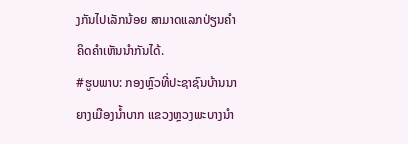ງກັນໄປເລັກນ້ອຍ ສາມາດແລກປ່ຽນຄຳຄິດຄຳເຫັນນຳກັນໄດ້.
#ຮູບພາບ: ກອງຫຼົວທີ່ປະຊາຊົນບ້ານນາຍາງເມືອງນ້ຳບາກ ແຂວງຫຼວງພະບາງນໍາ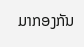ມາກອງກັນ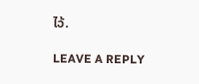ໄວ້.

LEAVE A REPLY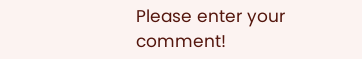Please enter your comment!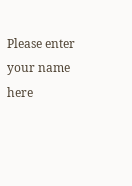Please enter your name here